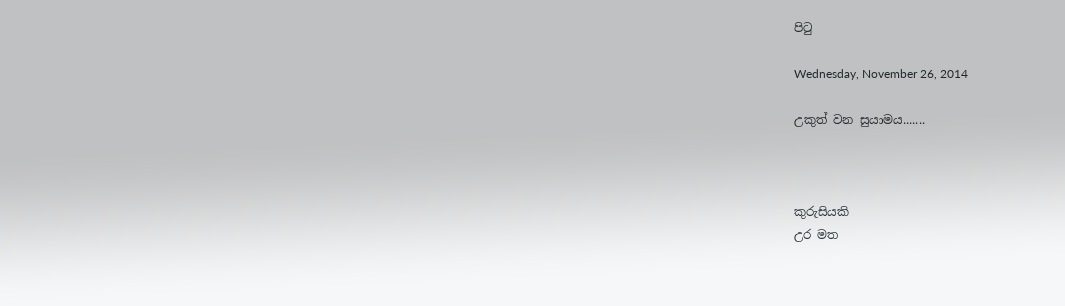පිටු

Wednesday, November 26, 2014

උකුත් වන සුයාමය.......



කුරුසියකි
උර මත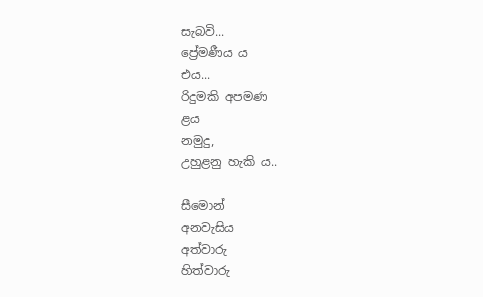සැබවි...
ප්‍රේමණීය ය
එය...
රිදුමකි අපමණ
ළය
නමුදු,
උහුළනු හැකි ය..

සීමොන්
අනවැසිය
අත්වාරු
හිත්වාරු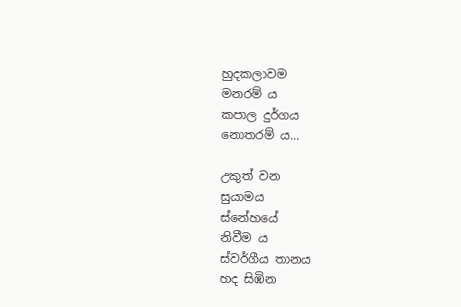හුදකලාවම
මනරම් ය
කපාල දුර්ගය
නොතරම් ය...

උකුත් වන
සුයාමය
ස්නේහයේ
නිවීම ය
ස්වර්ගීය තානය
හද සිඹින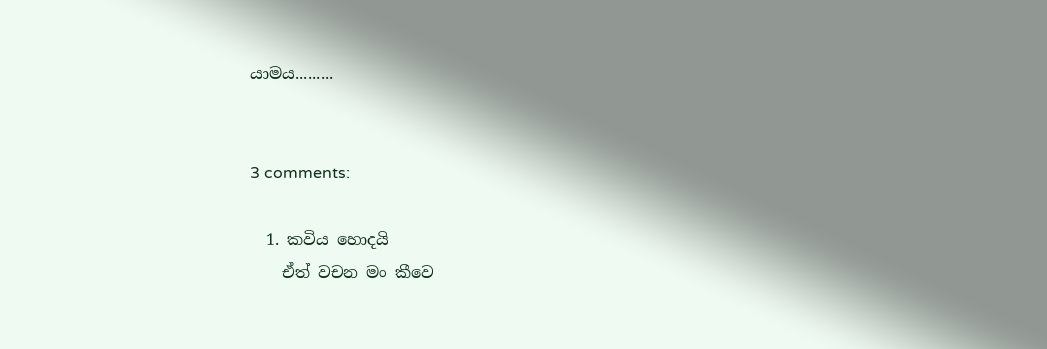යාමය.........


3 comments:

  1. කවිය හොදයි
    ඒත් වචන මං කීවෙ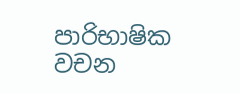පාරිභාෂික වචන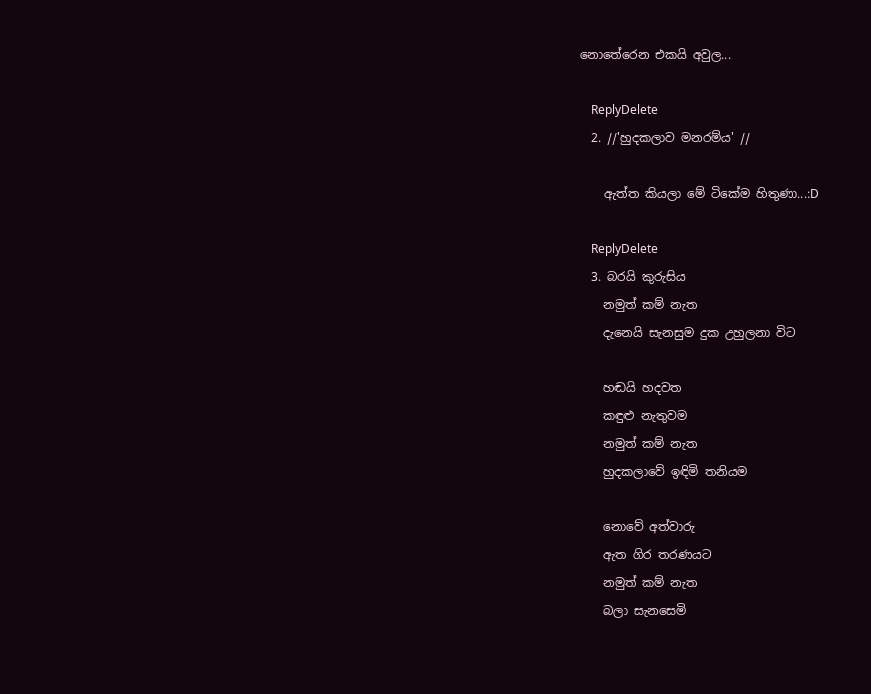නොතේරෙන එකයි අවුල...

    ReplyDelete
  2. //'හුදකලාව මනරම්ය' //

    ඇත්ත කියලා මේ ටිකේම හිතුණා...:D

    ReplyDelete
  3. බරයි කුරුසිය
    නමුත් කම් නැත
    දැනෙයි සැනසුම දුක උහුලනා විට

    හඬයි හදවත
    කඳුළු නැතුවම
    නමුත් කම් නැත
    හුදකලාවේ ඉඳිමි තනියම

    නොවේ අත්වාරු
    ඇත ගිර තරණයට
    නමුත් කම් නැත
    බලා සැනසෙමි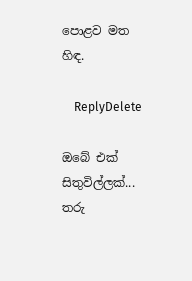පොළව මත හිඳ.

    ReplyDelete

ඔබේ එක් සිතුවිල්ලක්... තරු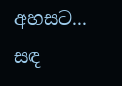අහසට... සඳ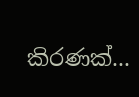කිරණක්...